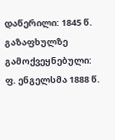დაწერილი: 1845 წ. გაზაფხულზე
გამოქვეყნებული: ფ. ენგელსმა 1888 წ.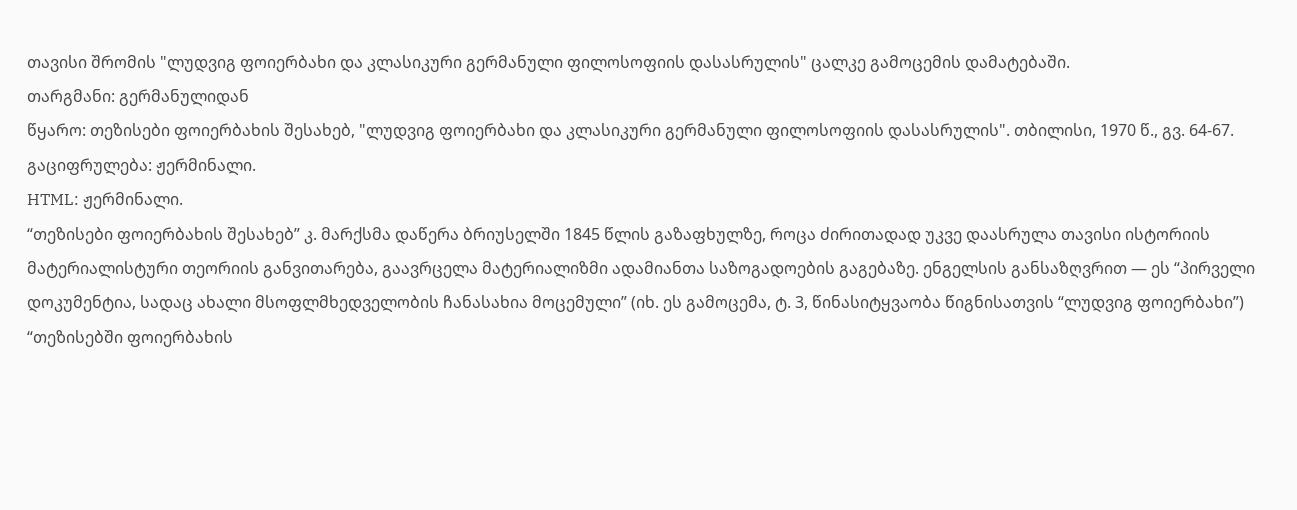თავისი შრომის "ლუდვიგ ფოიერბახი და კლასიკური გერმანული ფილოსოფიის დასასრულის" ცალკე გამოცემის დამატებაში.
თარგმანი: გერმანულიდან
წყარო: თეზისები ფოიერბახის შესახებ, "ლუდვიგ ფოიერბახი და კლასიკური გერმანული ფილოსოფიის დასასრულის". თბილისი, 1970 წ., გვ. 64-67.
გაციფრულება: ჟერმინალი.
HTML: ჟერმინალი.
“თეზისები ფოიერბახის შესახებ” კ. მარქსმა დაწერა ბრიუსელში 1845 წლის გაზაფხულზე, როცა ძირითადად უკვე დაასრულა თავისი ისტორიის მატერიალისტური თეორიის განვითარება, გაავრცელა მატერიალიზმი ადამიანთა საზოგადოების გაგებაზე. ენგელსის განსაზღვრით — ეს “პირველი დოკუმენტია, სადაც ახალი მსოფლმხედველობის ჩანასახია მოცემული” (იხ. ეს გამოცემა, ტ. 3, წინასიტყვაობა წიგნისათვის “ლუდვიგ ფოიერბახი”)
“თეზისებში ფოიერბახის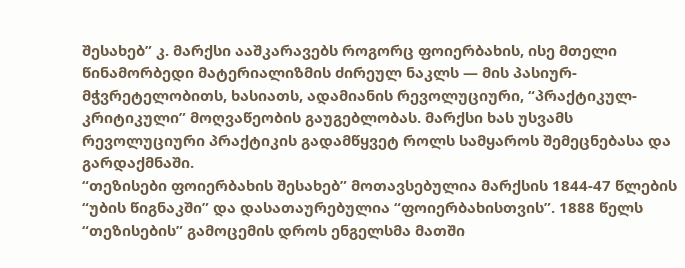შესახებ” კ. მარქსი ააშკარავებს როგორც ფოიერბახის, ისე მთელი წინამორბედი მატერიალიზმის ძირეულ ნაკლს — მის პასიურ-მჭვრეტელობითს, ხასიათს, ადამიანის რევოლუციური, “პრაქტიკულ-კრიტიკული” მოღვაწეობის გაუგებლობას. მარქსი ხას უსვამს რევოლუციური პრაქტიკის გადამწყვეტ როლს სამყაროს შემეცნებასა და გარდაქმნაში.
“თეზისები ფოიერბახის შესახებ” მოთავსებულია მარქსის 1844-47 წლების “უბის წიგნაკში” და დასათაურებულია “ფოიერბახისთვის”. 1888 წელს “თეზისების” გამოცემის დროს ენგელსმა მათში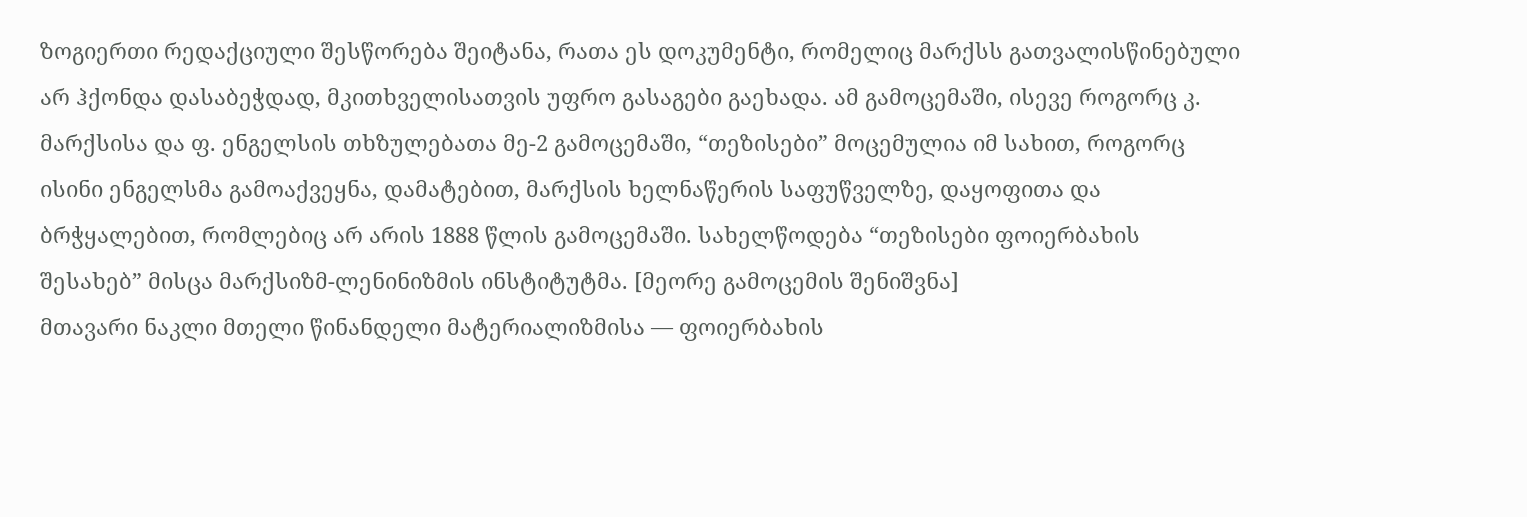ზოგიერთი რედაქციული შესწორება შეიტანა, რათა ეს დოკუმენტი, რომელიც მარქსს გათვალისწინებული არ ჰქონდა დასაბეჭდად, მკითხველისათვის უფრო გასაგები გაეხადა. ამ გამოცემაში, ისევე როგორც კ. მარქსისა და ფ. ენგელსის თხზულებათა მე-2 გამოცემაში, “თეზისები” მოცემულია იმ სახით, როგორც ისინი ენგელსმა გამოაქვეყნა, დამატებით, მარქსის ხელნაწერის საფუწველზე, დაყოფითა და ბრჭყალებით, რომლებიც არ არის 1888 წლის გამოცემაში. სახელწოდება “თეზისები ფოიერბახის შესახებ” მისცა მარქსიზმ-ლენინიზმის ინსტიტუტმა. [მეორე გამოცემის შენიშვნა]
მთავარი ნაკლი მთელი წინანდელი მატერიალიზმისა — ფოიერბახის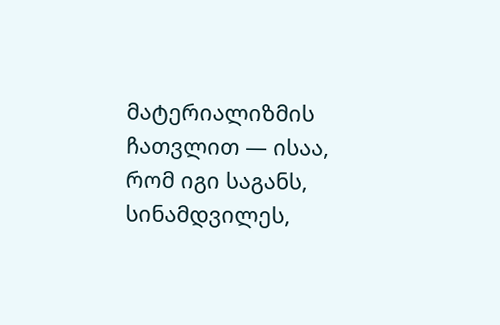მატერიალიზმის ჩათვლით — ისაა, რომ იგი საგანს, სინამდვილეს,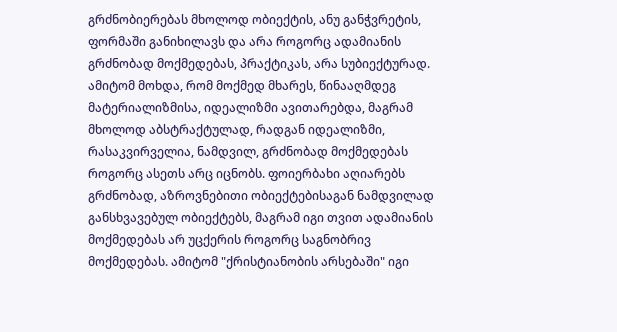გრძნობიერებას მხოლოდ ობიექტის, ანუ განჭვრეტის, ფორმაში განიხილავს და არა როგორც ადამიანის გრძნობად მოქმედებას, პრაქტიკას, არა სუბიექტურად. ამიტომ მოხდა, რომ მოქმედ მხარეს, წინააღმდეგ მატერიალიზმისა, იდეალიზმი ავითარებდა, მაგრამ მხოლოდ აბსტრაქტულად, რადგან იდეალიზმი, რასაკვირველია, ნამდვილ, გრძნობად მოქმედებას როგორც ასეთს არც იცნობს. ფოიერბახი აღიარებს გრძნობად, აზროვნებითი ობიექტებისაგან ნამდვილად განსხვავებულ ობიექტებს, მაგრამ იგი თვით ადამიანის მოქმედებას არ უცქერის როგორც საგნობრივ მოქმედებას. ამიტომ "ქრისტიანობის არსებაში" იგი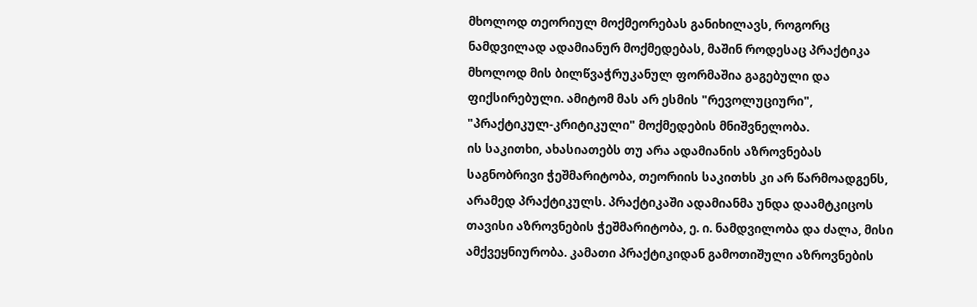მხოლოდ თეორიულ მოქმეორებას განიხილავს, როგორც ნამდვილად ადამიანურ მოქმედებას, მაშინ როდესაც პრაქტიკა მხოლოდ მის ბილწვაჭრუკანულ ფორმაშია გაგებული და ფიქსირებული. ამიტომ მას არ ესმის "რევოლუციური", "პრაქტიკულ-კრიტიკული" მოქმედების მნიშვნელობა.
ის საკითხი, ახასიათებს თუ არა ადამიანის აზროვნებას საგნობრივი ჭეშმარიტობა, თეორიის საკითხს კი არ წარმოადგენს, არამედ პრაქტიკულს. პრაქტიკაში ადამიანმა უნდა დაამტკიცოს თავისი აზროვნების ჭეშმარიტობა, ე. ი. ნამდვილობა და ძალა, მისი ამქვეყნიურობა. კამათი პრაქტიკიდან გამოთიშული აზროვნების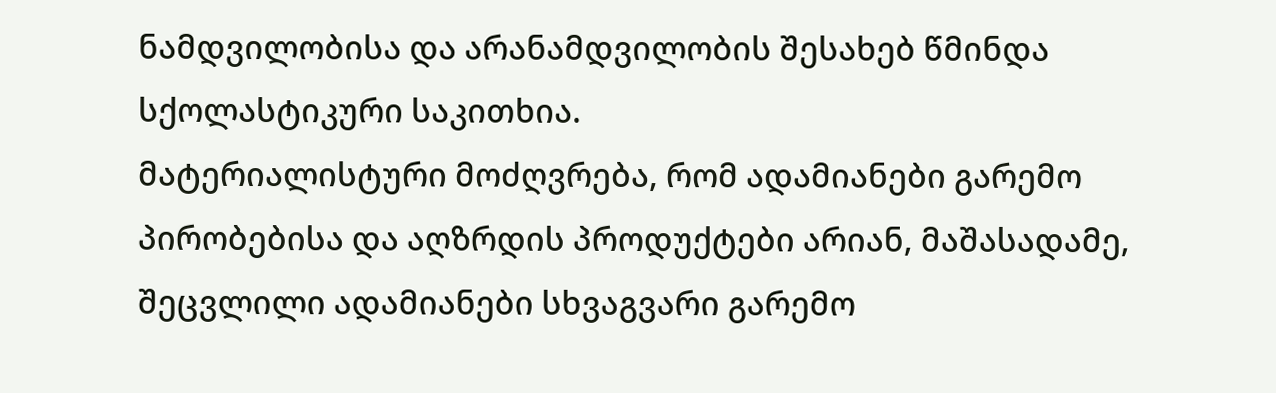ნამდვილობისა და არანამდვილობის შესახებ წმინდა სქოლასტიკური საკითხია.
მატერიალისტური მოძღვრება, რომ ადამიანები გარემო პირობებისა და აღზრდის პროდუქტები არიან, მაშასადამე, შეცვლილი ადამიანები სხვაგვარი გარემო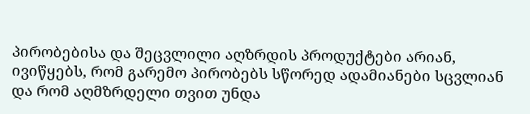პირობებისა და შეცვლილი აღზრდის პროდუქტები არიან, ივიწყებს, რომ გარემო პირობებს სწორედ ადამიანები სცვლიან და რომ აღმზრდელი თვით უნდა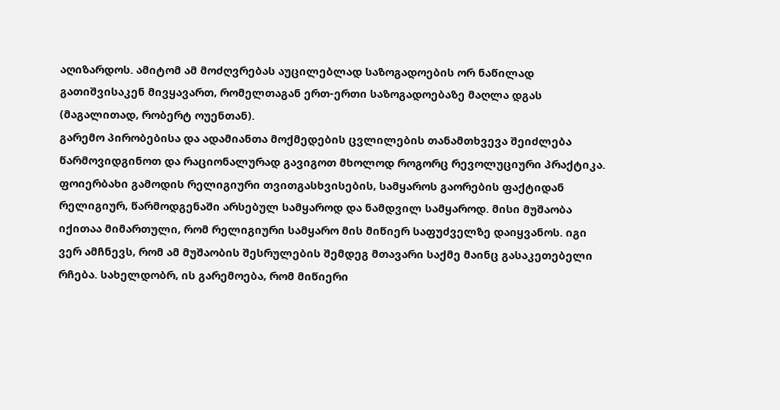აღიზარდოს. ამიტომ ამ მოძღვრებას აუცილებლად საზოგადოების ორ ნაწილად გათიშვისაკენ მივყავართ, რომელთაგან ერთ-ერთი საზოგადოებაზე მაღლა დგას (მაგალითად, რობერტ ოუენთან).
გარემო პირობებისა და ადამიანთა მოქმედების ცვლილების თანამთხვევა შეიძლება წარმოვიდგინოთ და რაციონალურად გავიგოთ მხოლოდ როგორც რევოლუციური პრაქტიკა.
ფოიერბახი გამოდის რელიგიური თვითგასხვისების, სამყაროს გაორების ფაქტიდან რელიგიურ, წარმოდგენაში არსებულ სამყაროდ და ნამდვილ სამყაროდ. მისი მუშაობა იქითაა მიმართული, რომ რელიგიური სამყარო მის მიწიერ საფუძველზე დაიყვანოს. იგი ვერ ამჩნევს, რომ ამ მუშაობის შესრულების შემდეგ მთავარი საქმე მაინც გასაკეთებელი რჩება. სახელდობრ, ის გარემოება, რომ მიწიერი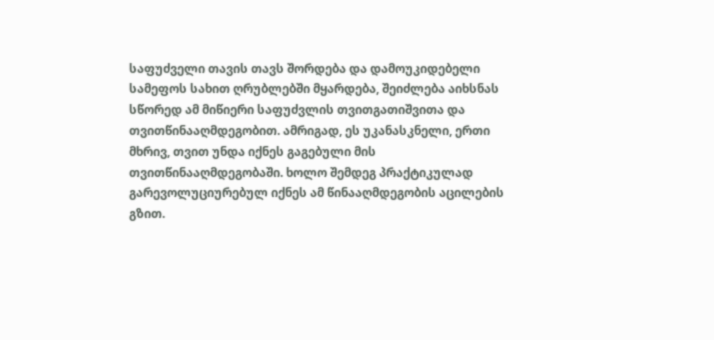საფუძველი თავის თავს შორდება და დამოუკიდებელი სამეფოს სახით ღრუბლებში მყარდება, შეიძლება აიხსნას სწორედ ამ მიწიერი საფუძვლის თვითგათიშვითა და თვითწინააღმდეგობით. ამრიგად, ეს უკანასკნელი, ერთი მხრივ, თვით უნდა იქნეს გაგებული მის თვითწინააღმდეგობაში. ხოლო შემდეგ პრაქტიკულად გარევოლუციურებულ იქნეს ამ წინააღმდეგობის აცილების გზით.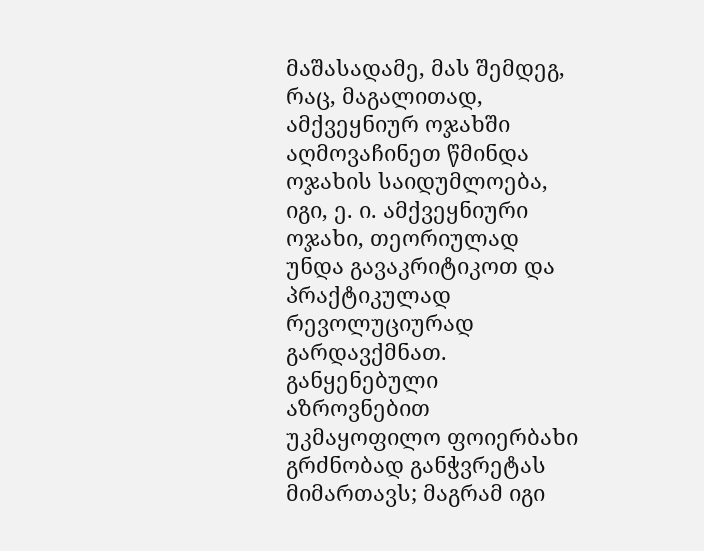მაშასადამე, მას შემდეგ, რაც, მაგალითად, ამქვეყნიურ ოჯახში აღმოვაჩინეთ წმინდა ოჯახის საიდუმლოება, იგი, ე. ი. ამქვეყნიური ოჯახი, თეორიულად უნდა გავაკრიტიკოთ და პრაქტიკულად რევოლუციურად გარდავქმნათ.
განყენებული აზროვნებით უკმაყოფილო ფოიერბახი გრძნობად განჭვრეტას მიმართავს; მაგრამ იგი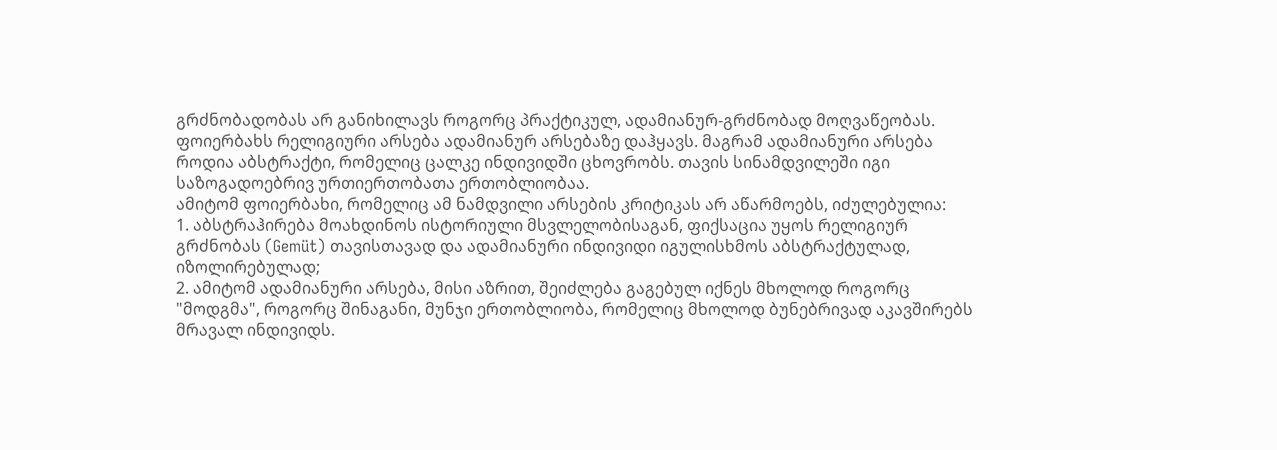გრძნობადობას არ განიხილავს როგორც პრაქტიკულ, ადამიანურ-გრძნობად მოღვაწეობას.
ფოიერბახს რელიგიური არსება ადამიანურ არსებაზე დაჰყავს. მაგრამ ადამიანური არსება როდია აბსტრაქტი, რომელიც ცალკე ინდივიდში ცხოვრობს. თავის სინამდვილეში იგი საზოგადოებრივ ურთიერთობათა ერთობლიობაა.
ამიტომ ფოიერბახი, რომელიც ამ ნამდვილი არსების კრიტიკას არ აწარმოებს, იძულებულია:
1. აბსტრაჰირება მოახდინოს ისტორიული მსვლელობისაგან, ფიქსაცია უყოს რელიგიურ გრძნობას (Gemüt) თავისთავად და ადამიანური ინდივიდი იგულისხმოს აბსტრაქტულად, იზოლირებულად;
2. ამიტომ ადამიანური არსება, მისი აზრით, შეიძლება გაგებულ იქნეს მხოლოდ როგორც "მოდგმა", როგორც შინაგანი, მუნჯი ერთობლიობა, რომელიც მხოლოდ ბუნებრივად აკავშირებს მრავალ ინდივიდს.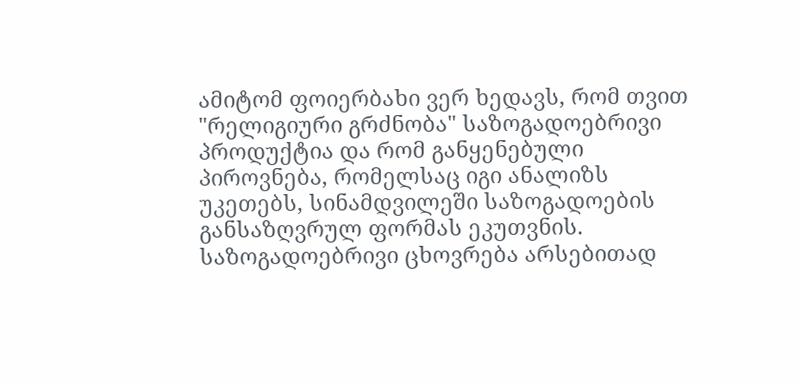ამიტომ ფოიერბახი ვერ ხედავს, რომ თვით "რელიგიური გრძნობა" საზოგადოებრივი პროდუქტია და რომ განყენებული პიროვნება, რომელსაც იგი ანალიზს უკეთებს, სინამდვილეში საზოგადოების განსაზღვრულ ფორმას ეკუთვნის.
საზოგადოებრივი ცხოვრება არსებითად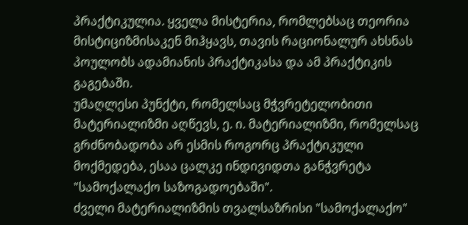პრაქტიკულია. ყველა მისტერია, რომლებსაც თეორია მისტიციზმისაკენ მიჰყავს, თავის რაციონალურ ახსნას პოულობს ადამიანის პრაქტიკასა და ამ პრაქტიკის გაგებაში.
უმაღლესი პუნქტი, რომელსაც მჭვრეტელობითი მატერიალიზმი აღწევს, ე. ი. მატერიალიზმი, რომელსაც გრძნობადობა არ ესმის როგორც პრაქტიკული მოქმედება, ესაა ცალკე ინდივიდთა განჭვრეტა "სამოქალაქო საზოგადოებაში".
ძველი მატერიალიზმის თვალსაზრისი "სამოქალაქო"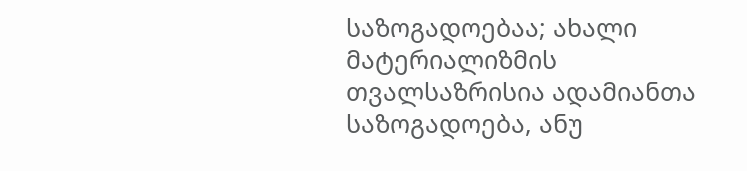საზოგადოებაა; ახალი მატერიალიზმის თვალსაზრისია ადამიანთა საზოგადოება, ანუ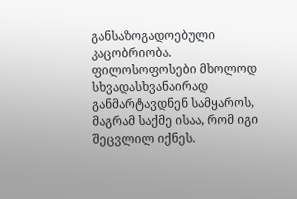განსაზოგადოებული კაცობრიობა.
ფილოსოფოსები მხოლოდ სხვადასხვანაირად განმარტავდნენ სამყაროს, მაგრამ საქმე ისაა, რომ იგი შეცვლილ იქნეს.